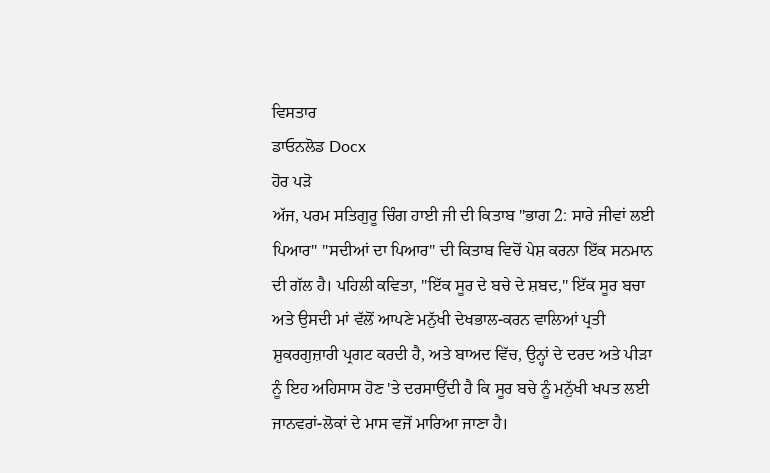ਵਿਸਤਾਰ
ਡਾਓਨਲੋਡ Docx
ਹੋਰ ਪੜੋ
ਅੱਜ, ਪਰਮ ਸਤਿਗੁਰੂ ਚਿੰਗ ਹਾਈ ਜੀ ਦੀ ਕਿਤਾਬ "ਭਾਗ 2: ਸਾਰੇ ਜੀਵਾਂ ਲਈ ਪਿਆਰ" "ਸਦੀਆਂ ਦਾ ਪਿਆਰ" ਦੀ ਕਿਤਾਬ ਵਿਚੋਂ ਪੇਸ਼ ਕਰਨਾ ਇੱਕ ਸਨਮਾਨ ਦੀ ਗੱਲ ਹੈ। ਪਹਿਲੀ ਕਵਿਤਾ, "ਇੱਕ ਸੂਰ ਦੇ ਬਚੇ ਦੇ ਸ਼ਬਦ," ਇੱਕ ਸੂਰ ਬਚਾ ਅਤੇ ਉਸਦੀ ਮਾਂ ਵੱਲੋਂ ਆਪਣੇ ਮਨੁੱਖੀ ਦੇਖਭਾਲ-ਕਰਨ ਵਾਲਿਆਂ ਪ੍ਰਤੀ ਸ਼ੁਕਰਗੁਜ਼ਾਰੀ ਪ੍ਰਗਟ ਕਰਦੀ ਹੈ, ਅਤੇ ਬਾਅਦ ਵਿੱਚ, ਉਨ੍ਹਾਂ ਦੇ ਦਰਦ ਅਤੇ ਪੀੜਾ ਨੂੰ ਇਹ ਅਹਿਸਾਸ ਹੋਣ 'ਤੇ ਦਰਸਾਉਂਦੀ ਹੈ ਕਿ ਸੂਰ ਬਚੇ ਨੂੰ ਮਨੁੱਖੀ ਖਪਤ ਲਈ ਜਾਨਵਰਾਂ-ਲੋਕਾਂ ਦੇ ਮਾਸ ਵਜੋਂ ਮਾਰਿਆ ਜਾਣਾ ਹੈ।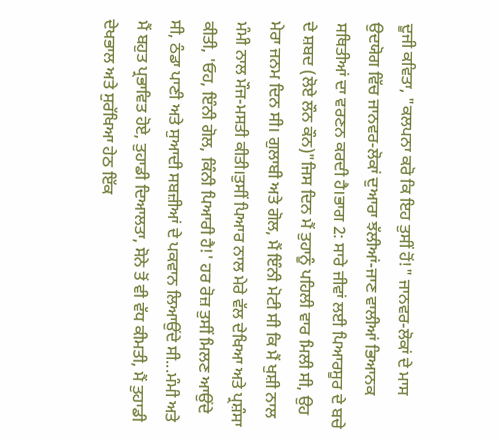ਦੂਜੀ ਕਵਿਤਾ, "ਕਲਪਨਾ ਕਰੋ ਕਿ ਇਹ ਤੁਸੀਂ ਹੋਂ!" ਜਾਨਵਰ-ਲੋਕਾਂ ਦੇ ਮਾਸ ਉਦਯੋਗ ਵਿੱਚ ਜਾਨਵਰ-ਲੋਕਾਂ ਦੁਆਰਾ ਝੱਲੀਆਂ-ਜਾਣ ਵਾਲੀਆਂ ਭਿਆਨਕ ਸਥਿਤੀਆਂ ਦਾ ਵਰਣਨ ਕਰਦੀ ਹੈ।ਭਾਗ 2: ਸਾਰੇ ਜੀਵਾਂ ਲਈ ਪਿਆਰਸੂਰ ਦੇ ਬਚੇ ਦੇ ਸ਼ਬਦ (ਲੋਏ ਲੌਨ ਕੌਨ)"ਜਿਸ ਦਿਨ ਮੈਂ ਤੁਹਾਨੂੰ ਪਹਿਲੀ ਵਾਰ ਮਿਲੀ ਸੀ, ਉਹ ਮੇਰਾ ਜਨਮ ਦਿਨ ਸੀ। ਗੁਲਾਬੀ ਅਤੇ ਗੋਲ, ਮੈਂ ਇੰਨੀ ਮੋਟੀ ਸੀ ਕਿ ਮੈਂ ਖੁਸ਼ੀ ਨਾਲ ਮੰਮੀ ਨਾਲ ਮੌਜ-ਮਸਤੀ ਕੀਤੀ।ਤੁਸੀਂ ਪਿਆਰ ਨਾਲ ਮੇਰੇ ਵੱਲ ਦੇਖਿਆ ਅਤੇ ਪ੍ਰਸ਼ੰਸਾ ਕੀਤੀ, 'ਓਹ, ਇੰਨੀ ਗੋਲ, ਕਿੰਨੀ ਪਿਆਰੀ ਹੈ!' ਹਰ ਰੋਜ਼ ਤੁਸੀਂ ਮਿਲਣ ਆਉਂਦੇ ਸੀ, ਠੰਡਾ ਪਾਣੀ ਅਤੇ ਸੁਆਦੀ ਸਬਜ਼ੀਆਂ ਦੇ ਪਕਵਾਨ ਲਿਆਉਂਦੇ ਸੀ...ਮੰਮੀ ਅਤੇ ਮੈਂ ਬਹੁਤ ਪ੍ਰਭਾਵਿਤ ਹੋਏ, ਤੁਹਾਡੀ ਦਿਆਲਤਾ, ਸੋਨੇ ਤੋਂ ਵੀ ਵੱਧ ਕੀਮਤੀ, ਮੈਂ ਤੁਹਾਡੀ ਦੇਖਭਾਲ ਅਤੇ ਸੁਰੱਖਿਆ ਹੇਠ ਇੱਕ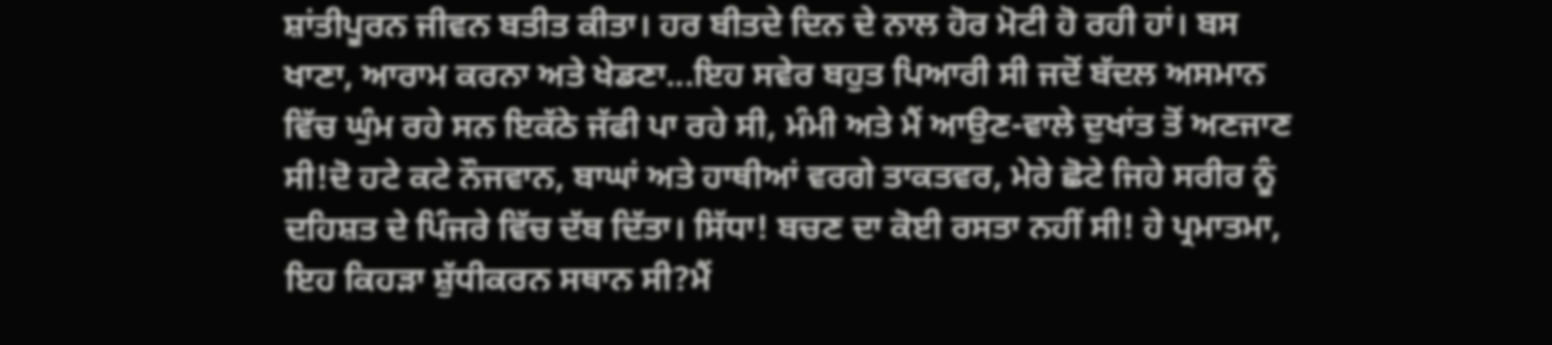ਸ਼ਾਂਤੀਪੂਰਨ ਜੀਵਨ ਬਤੀਤ ਕੀਤਾ। ਹਰ ਬੀਤਦੇ ਦਿਨ ਦੇ ਨਾਲ ਹੋਰ ਮੋਟੀ ਹੋ ਰਹੀ ਹਾਂ। ਬਸ ਖਾਣਾ, ਆਰਾਮ ਕਰਨਾ ਅਤੇ ਖੇਡਣਾ...ਇਹ ਸਵੇਰ ਬਹੁਤ ਪਿਆਰੀ ਸੀ ਜਦੋਂ ਬੱਦਲ ਅਸਮਾਨ ਵਿੱਚ ਘੁੰਮ ਰਹੇ ਸਨ ਇਕੱਠੇ ਜੱਫੀ ਪਾ ਰਹੇ ਸੀ, ਮੰਮੀ ਅਤੇ ਮੈਂ ਆਉਣ-ਵਾਲੇ ਦੁਖਾਂਤ ਤੋਂ ਅਣਜਾਣ ਸੀ!ਦੋ ਹਟੇ ਕਟੇ ਨੌਜਵਾਨ, ਬਾਘਾਂ ਅਤੇ ਹਾਥੀਆਂ ਵਰਗੇ ਤਾਕਤਵਰ, ਮੇਰੇ ਛੋਟੇ ਜਿਹੇ ਸਰੀਰ ਨੂੰ ਦਹਿਸ਼ਤ ਦੇ ਪਿੰਜਰੇ ਵਿੱਚ ਦੱਬ ਦਿੱਤਾ। ਸਿੱਧਾ! ਬਚਣ ਦਾ ਕੋਈ ਰਸਤਾ ਨਹੀਂ ਸੀ! ਹੇ ਪ੍ਰਮਾਤਮਾ, ਇਹ ਕਿਹੜਾ ਸ਼ੁੱਧੀਕਰਨ ਸਥਾਨ ਸੀ?ਮੈਂ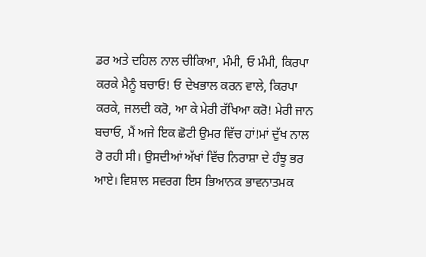ਡਰ ਅਤੇ ਦਹਿਲ ਨਾਲ ਚੀਕਿਆ, ਮੰਮੀ, ਓ ਮੰਮੀ, ਕਿਰਪਾ ਕਰਕੇ ਮੈਨੂੰ ਬਚਾਓ! ਓ ਦੇਖਭਾਲ ਕਰਨ ਵਾਲੇ, ਕਿਰਪਾ ਕਰਕੇ, ਜਲਦੀ ਕਰੋ, ਆ ਕੇ ਮੇਰੀ ਰੱਖਿਆ ਕਰੋ! ਮੇਰੀ ਜਾਨ ਬਚਾਓ, ਮੈਂ ਅਜੇ ਇਕ ਛੋਟੀ ਉਮਰ ਵਿੱਚ ਹਾਂ!ਮਾਂ ਦੁੱਖ ਨਾਲ ਰੋ ਰਹੀ ਸੀ। ਉਸਦੀਆਂ ਅੱਖਾਂ ਵਿੱਚ ਨਿਰਾਸ਼ਾ ਦੇ ਹੰਝੂ ਭਰ ਆਏ। ਵਿਸ਼ਾਲ ਸਵਰਗ ਇਸ ਭਿਆਨਕ ਭਾਵਨਾਤਮਕ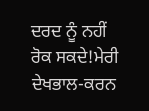ਦਰਦ ਨੂੰ ਨਹੀਂ ਰੋਕ ਸਕਦੇ!ਮੇਰੀ ਦੇਖਭਾਲ-ਕਰਨ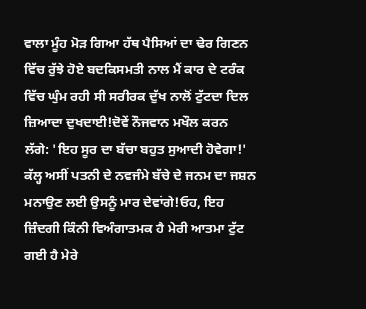ਵਾਲਾ ਮੂੰਹ ਮੋੜ ਗਿਆ ਹੱਥ ਪੈਸਿਆਂ ਦਾ ਢੇਰ ਗਿਣਨ ਵਿੱਚ ਰੁੱਝੇ ਹੋਏ ਬਦਕਿਸਮਤੀ ਨਾਲ ਮੈਂ ਕਾਰ ਦੇ ਟਰੰਕ ਵਿੱਚ ਘੁੰਮ ਰਹੀ ਸੀ ਸਰੀਰਕ ਦੁੱਖ ਨਾਲੋਂ ਟੁੱਟਦਾ ਦਿਲ ਜ਼ਿਆਦਾ ਦੁਖਦਾਈ!ਦੋਵੇਂ ਨੌਜਵਾਨ ਮਖੌਲ ਕਰਨ ਲੱਗੇ: 'ਇਹ ਸੂਰ ਦਾ ਬੱਚਾ ਬਹੁਤ ਸੁਆਦੀ ਹੋਵੇਗਾ!' ਕੱਲ੍ਹ ਅਸੀਂ ਪਤਨੀ ਦੇ ਨਵਜੰਮੇ ਬੱਚੇ ਦੇ ਜਨਮ ਦਾ ਜਸ਼ਨ ਮਨਾਉਣ ਲਈ ਉਸਨੂੰ ਮਾਰ ਦੇਵਾਂਗੇ!ਓਹ, ਇਹ ਜ਼ਿੰਦਗੀ ਕਿੰਨੀ ਵਿਅੰਗਾਤਮਕ ਹੈ ਮੇਰੀ ਆਤਮਾ ਟੁੱਟ ਗਈ ਹੈ ਮੇਰੇ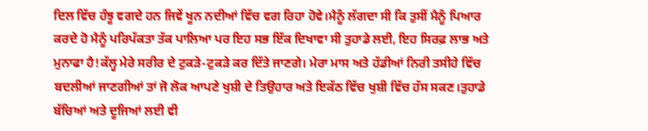ਦਿਲ ਵਿੱਚ ਹੰਝੂ ਵਗਦੇ ਹਨ ਜਿਵੇਂ ਖੂਨ ਨਦੀਆਂ ਵਿੱਚ ਵਗ ਰਿਹਾ ਹੋਵੇ।ਮੈਨੂੰ ਲੱਗਦਾ ਸੀ ਕਿ ਤੁਸੀਂ ਮੈਨੂੰ ਪਿਆਰ ਕਰਦੇ ਹੋ ਮੈਨੂੰ ਪਰਿਪੱਕਤਾ ਤੱਕ ਪਾਲਿਆ ਪਰ ਇਹ ਸਭ ਇੱਕ ਦਿਖਾਵਾ ਸੀ ਤੁਹਾਡੇ ਲਈ, ਇਹ ਸਿਰਫ਼ ਲਾਭ ਅਤੇ ਮੁਨਾਫਾ ਹੈ!ਕੱਲ੍ਹ ਮੇਰੇ ਸਰੀਰ ਦੇ ਟੁਕੜੇ-ਟੁਕੜੇ ਕਰ ਦਿੱਤੇ ਜਾਣਗੇ। ਮੇਰਾ ਮਾਸ ਅਤੇ ਹੱਡੀਆਂ ਨਿਰੀ ਤਸੀਹੇ ਵਿੱਚ ਬਦਲੀਆਂ ਜਾਣਗੀਆਂ ਤਾਂ ਜੋ ਲੋਕ ਆਪਣੇ ਖੁਸ਼ੀ ਦੇ ਤਿਉਹਾਰ ਅਤੇ ਇਕੱਠ ਵਿੱਚ ਖੁਸ਼ੀ ਵਿੱਚ ਹੱਸ ਸਕਣ।ਤੁਹਾਡੇ ਬੱਚਿਆਂ ਅਤੇ ਦੂਜਿਆਂ ਲਈ ਵੀ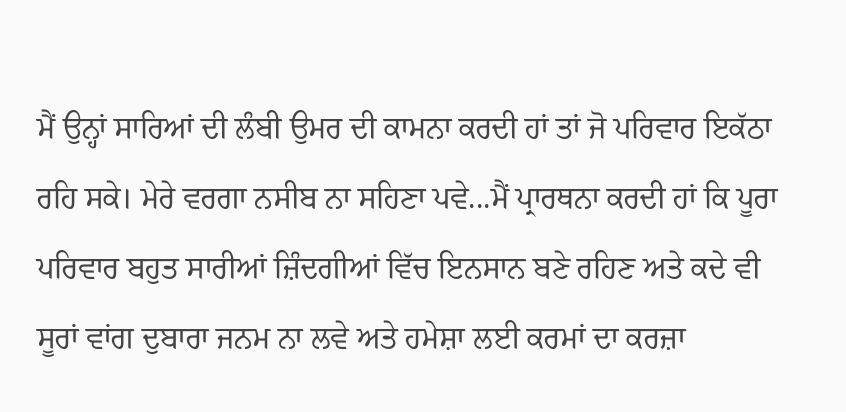ਮੈਂ ਉਨ੍ਹਾਂ ਸਾਰਿਆਂ ਦੀ ਲੰਬੀ ਉਮਰ ਦੀ ਕਾਮਨਾ ਕਰਦੀ ਹਾਂ ਤਾਂ ਜੋ ਪਰਿਵਾਰ ਇਕੱਠਾ ਰਹਿ ਸਕੇ। ਮੇਰੇ ਵਰਗਾ ਨਸੀਬ ਨਾ ਸਹਿਣਾ ਪਵੇ...ਮੈਂ ਪ੍ਰਾਰਥਨਾ ਕਰਦੀ ਹਾਂ ਕਿ ਪੂਰਾ ਪਰਿਵਾਰ ਬਹੁਤ ਸਾਰੀਆਂ ਜ਼ਿੰਦਗੀਆਂ ਵਿੱਚ ਇਨਸਾਨ ਬਣੇ ਰਹਿਣ ਅਤੇ ਕਦੇ ਵੀ ਸੂਰਾਂ ਵਾਂਗ ਦੁਬਾਰਾ ਜਨਮ ਨਾ ਲਵੇ ਅਤੇ ਹਮੇਸ਼ਾ ਲਈ ਕਰਮਾਂ ਦਾ ਕਰਜ਼ਾ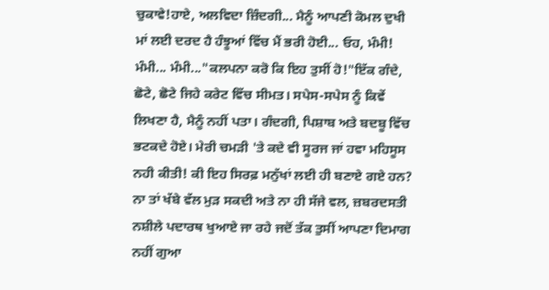ਚੁਕਾਵੇ!ਹਾਏ, ਅਲਵਿਦਾ ਜ਼ਿੰਦਗੀ... ਮੈਨੂੰ ਆਪਣੀ ਕੋਮਲ ਦੁਖੀ ਮਾਂ ਲਈ ਦਰਦ ਹੈ ਹੰਝੂਆਂ ਵਿੱਚ ਮੈਂ ਭਰੀ ਹੋਈ... ਓਹ, ਮੰਮੀ! ਮੰਮੀ... ਮੰਮੀ..."ਕਲਪਨਾ ਕਰੋ ਕਿ ਇਹ ਤੁਸੀਂ ਹੋ!"ਇੱਕ ਗੰਦੇ, ਛੋਟੇ, ਛੋਟੇ ਜਿਹੇ ਕਰੇਟ ਵਿੱਚ ਸੀਮਤ। ਸਪੇਸ-ਸਪੇਸ ਨੂੰ ਕਿਵੇਂ ਲਿਖਣਾ ਹੈ, ਮੈਨੂੰ ਨਹੀਂ ਪਤਾ। ਗੰਦਗੀ, ਪਿਸ਼ਾਬ ਅਤੇ ਬਦਬੂ ਵਿੱਚ ਭਟਕਦੇ ਹੋਏ। ਮੇਰੀ ਚਮੜੀ 'ਤੇ ਕਦੇ ਵੀ ਸੂਰਜ ਜਾਂ ਹਵਾ ਮਹਿਸੂਸ ਨਹੀ ਕੀਤੀ! ਕੀ ਇਹ ਸਿਰਫ਼ ਮਨੁੱਖਾਂ ਲਈ ਹੀ ਬਣਾਏ ਗਏ ਹਨ? ਨਾ ਤਾਂ ਖੱਬੇ ਵੱਲ ਮੁੜ ਸਕਦੀ ਅਤੇ ਨਾ ਹੀ ਸੱਜੇ ਵਲ, ਜ਼ਬਰਦਸਤੀ ਨਸ਼ੀਲੇ ਪਦਾਰਥ ਖੁਆਏ ਜਾ ਰਹੇ ਜਦੋਂ ਤੱਕ ਤੁਸੀਂ ਆਪਣਾ ਦਿਮਾਗ ਨਹੀਂ ਗੁਆ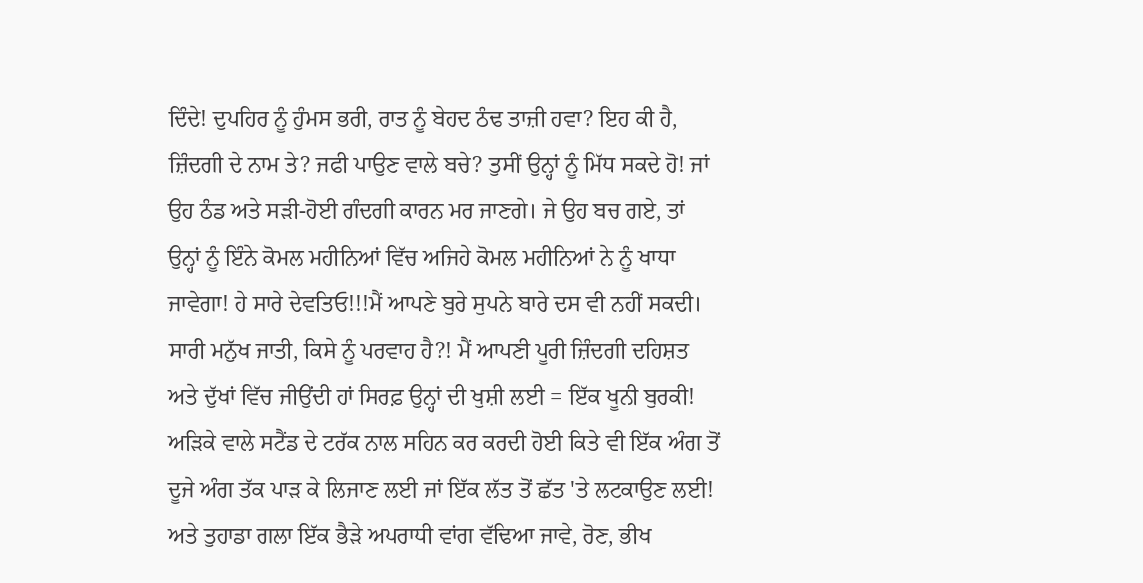ਦਿੰਦੇ! ਦੁਪਹਿਰ ਨੂੰ ਹੁੰਮਸ ਭਰੀ, ਰਾਤ ਨੂੰ ਬੇਹਦ ਠੰਢ ਤਾਜ਼ੀ ਹਵਾ? ਇਹ ਕੀ ਹੈ, ਜ਼ਿੰਦਗੀ ਦੇ ਨਾਮ ਤੇ? ਜਫੀ ਪਾਉਣ ਵਾਲੇ ਬਚੇ? ਤੁਸੀਂ ਉਨ੍ਹਾਂ ਨੂੰ ਮਿੱਧ ਸਕਦੇ ਹੋ! ਜਾਂ ਉਹ ਠੰਡ ਅਤੇ ਸੜੀ-ਹੋਈ ਗੰਦਗੀ ਕਾਰਨ ਮਰ ਜਾਣਗੇ। ਜੇ ਉਹ ਬਚ ਗਏ, ਤਾਂ ਉਨ੍ਹਾਂ ਨੂੰ ਇੰਨੇ ਕੋਮਲ ਮਹੀਨਿਆਂ ਵਿੱਚ ਅਜਿਹੇ ਕੋਮਲ ਮਹੀਨਿਆਂ ਨੇ ਨੂੰ ਖਾਧਾ ਜਾਵੇਗਾ! ਹੇ ਸਾਰੇ ਦੇਵਤਿਓ!!!ਮੈਂ ਆਪਣੇ ਬੁਰੇ ਸੁਪਨੇ ਬਾਰੇ ਦਸ ਵੀ ਨਹੀਂ ਸਕਦੀ। ਸਾਰੀ ਮਨੁੱਖ ਜਾਤੀ, ਕਿਸੇ ਨੂੰ ਪਰਵਾਹ ਹੈ?! ਮੈਂ ਆਪਣੀ ਪੂਰੀ ਜ਼ਿੰਦਗੀ ਦਹਿਸ਼ਤ ਅਤੇ ਦੁੱਖਾਂ ਵਿੱਚ ਜੀਉਂਦੀ ਹਾਂ ਸਿਰਫ਼ ਉਨ੍ਹਾਂ ਦੀ ਖੁਸ਼ੀ ਲਈ = ਇੱਕ ਖੂਨੀ ਬੁਰਕੀ! ਅੜਿਕੇ ਵਾਲੇ ਸਟੈਂਡ ਦੇ ਟਰੱਕ ਨਾਲ ਸਹਿਨ ਕਰ ਕਰਦੀ ਹੋਈ ਕਿਤੇ ਵੀ ਇੱਕ ਅੰਗ ਤੋਂ ਦੂਜੇ ਅੰਗ ਤੱਕ ਪਾੜ ਕੇ ਲਿਜਾਣ ਲਈ ਜਾਂ ਇੱਕ ਲੱਤ ਤੋਂ ਛੱਤ 'ਤੇ ਲਟਕਾਉਣ ਲਈ! ਅਤੇ ਤੁਹਾਡਾ ਗਲਾ ਇੱਕ ਭੈੜੇ ਅਪਰਾਧੀ ਵਾਂਗ ਵੱਢਿਆ ਜਾਵੇ, ਰੋਣ, ਭੀਖ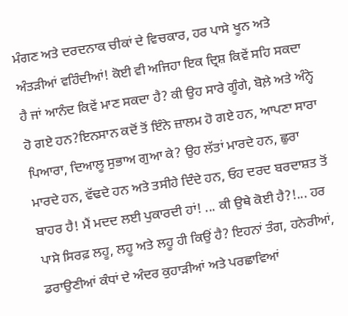ਮੰਗਣ ਅਤੇ ਦਰਦਨਾਕ ਚੀਕਾਂ ਦੇ ਵਿਚਕਾਰ, ਹਰ ਪਾਸੇ ਖੂਨ ਅਤੇ ਅੰਤੜੀਆਂ ਵਹਿੰਦੀਆਂ! ਕੋਈ ਵੀ ਅਜਿਹਾ ਇਕ ਦ੍ਰਿਸ਼ ਕਿਵੇਂ ਸਹਿ ਸਕਦਾ ਹੈ ਜਾਂ ਆਨੰਦ ਕਿਵੇਂ ਮਾਣ ਸਕਦਾ ਹੈ? ਕੀ ਉਹ ਸਾਰੇ ਗੂੰਗੇ, ਬੋਲ਼ੇ ਅਤੇ ਅੰਨ੍ਹੇ ਹੋ ਗਏ ਹਨ?ਇਨਸਾਨ ਕਦੋਂ ਤੋਂ ਇੰਨੇ ਜ਼ਾਲਮ ਹੋ ਗਏ ਹਨ, ਆਪਣਾ ਸਾਰਾ ਪਿਆਰਾ, ਦਿਆਲੂ ਸੁਭਾਅ ਗੁਆ ਕੇ? ਉਹ ਲੱਤਾਂ ਮਾਰਦੇ ਹਨ, ਛੁਰਾ ਮਾਰਦੇ ਹਨ, ਵੱਢਦੇ ਹਨ ਅਤੇ ਤਸੀਹੇ ਦਿੰਦੇ ਹਨ, ਓਹ ਦਰਦ ਬਰਦਾਸ਼ਤ ਤੋਂ ਬਾਹਰ ਹੈ! ਮੈਂ ਮਦਦ ਲਈ ਪੁਕਾਰਦੀ ਹਾਂ! ... ਕੀ ਉਥੇ ਕੋਈ ਹੈ?!... ਹਰ ਪਾਸੇ ਸਿਰਫ਼ ਲਹੂ, ਲਹੂ ਅਤੇ ਲਹੂ ਹੀ ਕਿਉਂ ਹੈ? ਇਹਨਾਂ ਤੰਗ, ਹਨੇਰੀਆਂ, ਡਰਾਉਣੀਆਂ ਕੰਧਾਂ ਦੇ ਅੰਦਰ ਕੁਹਾੜੀਆਂ ਅਤੇ ਪਰਛਾਵਿਆਂ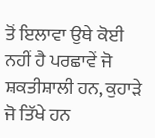ਤੋਂ ਇਲਾਵਾ ਉਥੇ ਕੋਈ ਨਹੀਂ ਹੈ ਪਰਛਾਵੇਂ ਜੋ ਸ਼ਕਤੀਸ਼ਾਲੀ ਹਨ, ਕੁਹਾੜੇ ਜੋ ਤਿੱਖੇ ਹਨ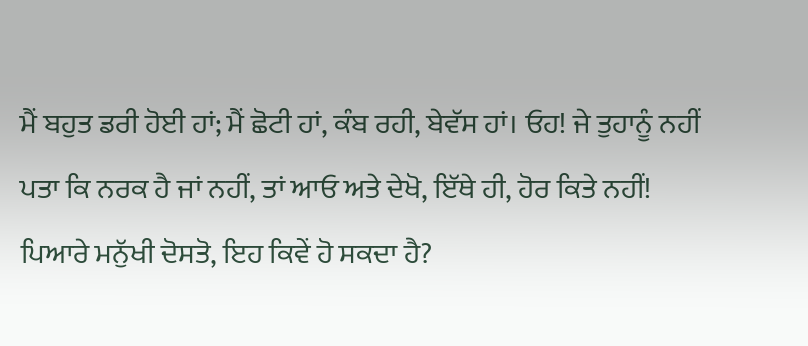ਮੈਂ ਬਹੁਤ ਡਰੀ ਹੋਈ ਹਾਂ; ਮੈਂ ਛੋਟੀ ਹਾਂ, ਕੰਬ ਰਹੀ, ਬੇਵੱਸ ਹਾਂ। ਓਹ! ਜੇ ਤੁਹਾਨੂੰ ਨਹੀਂ ਪਤਾ ਕਿ ਨਰਕ ਹੈ ਜਾਂ ਨਹੀਂ, ਤਾਂ ਆਓ ਅਤੇ ਦੇਖੋ, ਇੱਥੇ ਹੀ, ਹੋਰ ਕਿਤੇ ਨਹੀਂ! ਪਿਆਰੇ ਮਨੁੱਖੀ ਦੋਸਤੋ, ਇਹ ਕਿਵੇਂ ਹੋ ਸਕਦਾ ਹੈ?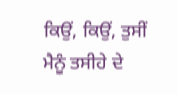ਕਿਉਂ, ਕਿਉਂ, ਤੁਸੀਂ ਮੈਨੂੰ ਤਸੀਹੇ ਦੇ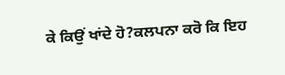ਕੇ ਕਿਉਂ ਖਾਂਦੇ ਹੋ?ਕਲਪਨਾ ਕਰੋ ਕਿ ਇਹ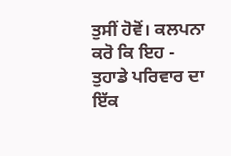ਤੁਸੀਂ ਹੋਵੋਂ। ਕਲਪਨਾ ਕਰੋ ਕਿ ਇਹ - ਤੁਹਾਡੇ ਪਰਿਵਾਰ ਦਾ ਇੱਕ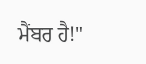ਮੈਂਬਰ ਹੈ!"